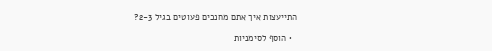התייעצות איך אתם מחנכים פעוטים בגיל 2-3?

  • הוסף לסימניות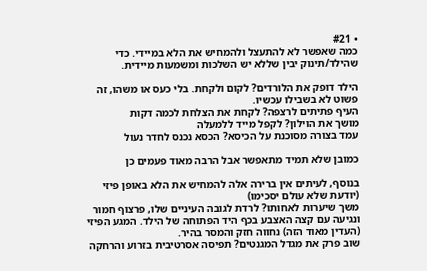• #21
כמה שאפשר לא להתעצל ולהמחיש את הלא במיידי. כדי שהילד/תינוק יבין שללא יש השלכות ומשמעות מיידית.

הילד דופק את הלורדים? לקום ולקחת. בלי כעס או משהו, זה פשוט לא בשבילו עכשיו.
העיף פתיתים לרצפה? לקחת את הצלחת לכמה דקות
מושך את הוילון? לקפל מייד ללמעלה
עמד בצורה מסוכנת על הכיסא? הכסא נכנס לחדר נעול

כמובן שלא תמיד מתאפשר אבל הרבה מאוד פעמים כן

בנוסף, לעיתים אין ברירה אלה להמחיש את הלא באופן פיזי (יודעת שלא עולם יסכימו)
משך שיערות לאחותו? לרדת לגובה העיניים שלו, פרצוף חמור ונגיעה עם קצה האצבע בכף היד הפתוחה של הילד. המגע הפיזי (העדין מאוד הזה) נחווה חזק והמסר בהיר.
שוב פרק את מגדל המגנטים? תפיסה אסרטיבית בזרוע והרחקה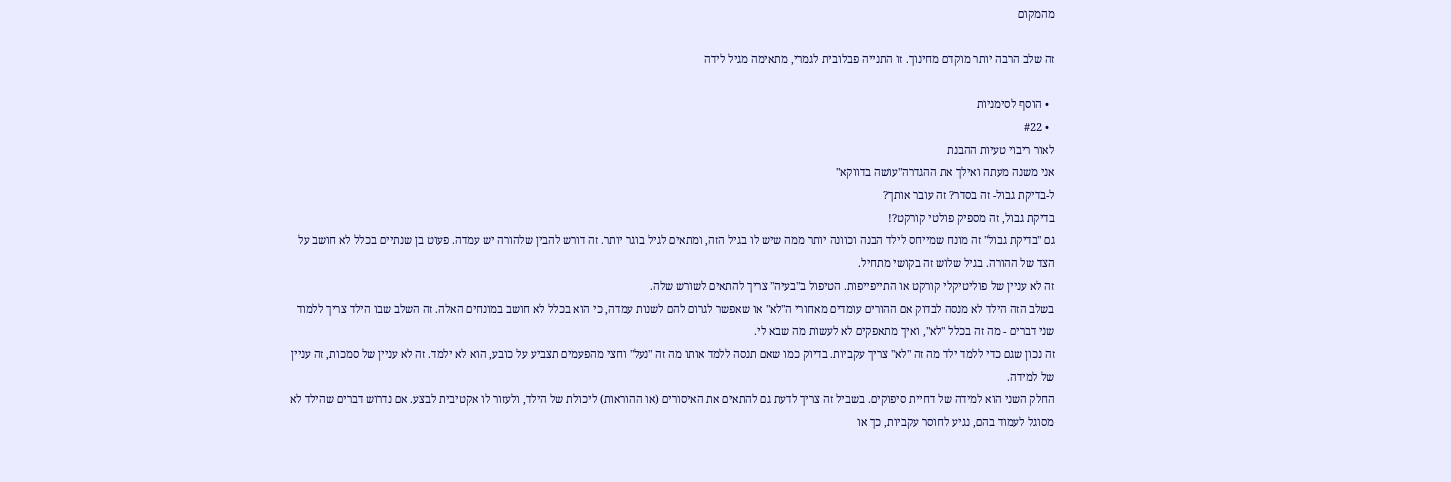מהמקום

זה שלב הרבה יותר מוקדם מחינוך. זו התנייה פבלובית לגמרי, מתאימה מגיל לידה

  • הוסף לסימניות
  • #22
לאור ריבוי טעיות ההבנת
אני משנה מעתה ואילך את ההגדרה"עושה בדווקא"
ל-בדיקת גבול- זה בסדר? זה עובר אותך?
בדיקת גבול, זה מספיק פולטי קורקט?!
גם "בדיקת גבול" זה מונח שמייחס לילד הבנה וכוונה יותר ממה שיש לו בגיל הזה, ומתאים לגיל בוגר יותר. זה דורש להבין שלהורה יש עמדה. פעוט בן שנתיים בכלל לא חושב על הצד של ההורה. בגיל שלוש זה בקושי מתחיל.
זה לא עניין של פוליטיקלי קורקט או התייפייפות. הטיפול ב"בעיה" צריך להתאים לשורש שלה.
בשלב הזה הילד לא מנסה לבדוק אם ההורים עומדים מאחורי ה"לא" או שאפשר לגרום להם לשנות עמדה, כי הוא בכלל לא חושב במונחים האלה. זה השלב שבו הילד צריך ללמוד שני דברים - מה זה בכלל "לא", ואיך מתאפקים לא לעשות מה שבא לי.
זה נכון שגם כדי ללמד ילד מה זה "לא" צריך עקביות. בדיוק כמו שאם תנסה ללמד אותו מה זה "נעל" וחצי מהפעמים תצביע על כובע, הוא לא ילמד. זה לא עניין של סמכות, זה עניין של למידה.
החלק השני הוא למידה של דחיית סיפוקים. בשביל זה צריך לדעת גם להתאים את האיסורים (או ההוראות) ליכולת של הילד, ולעזור לו אקטיבית לבצע. אם נדרוש דברים שהילד לא מסוגל לעמוד בהם, נגיע לחוסר עקביות, כך או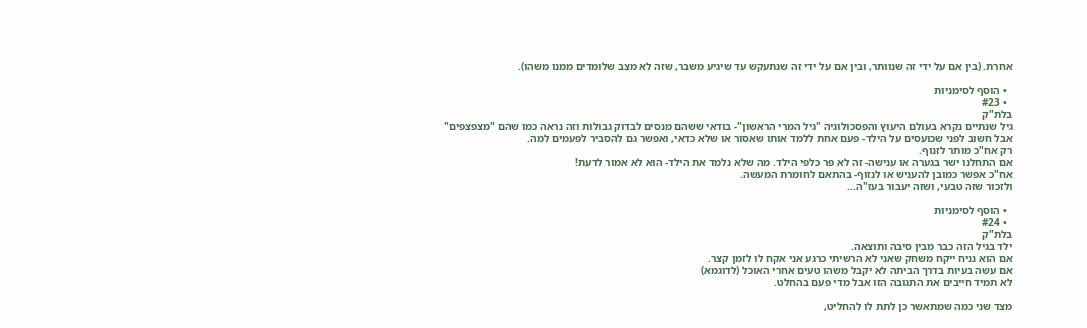אחרת. (בין אם על ידי זה שנוותר, ובין אם על ידי זה שנתעקש עד שיגיע משבר, שזה לא מצב שלומדים ממנו משהו).

  • הוסף לסימניות
  • #23
בלת"ק
גיל שנתיים נקרא בעולם היעוץ והפסכולוגיה "גיל המרי הראשון"- בודאי ששהם מנסים לבדוק גבולות וזה נראה כמו שהם "מצפצפים"
אבל חשוב לפני שכועסים על הילד- פעם אחת ללמד אותו שאסור או שלא כדאי, ואפשר גם להסביר לפעמים למה.
רק אח"כ מותר לזנוף.
אם התחלנו ישר בגערה או ענישה- זה לא פר כלפי הילד. מה שלא נלמד את הילד- הוא לא אמור לדעת!
אח"כ אפשר כמובן להעניש או לנזוף- בהתאם לחומרת המעשה.
ולזכור שזה טבעי, ושזה יעבור בעז"ה...

  • הוסף לסימניות
  • #24
בלת"ק
ילד בגיל הזה כבר מבין סיבה ותוצאה.
אם הוא נניח ייקח משחק שאני לא הרשיתי כרגע אני אקח לו לזמן קצר.
אם עשה בעיות בדרך הביתה לא יקבל משהו טעים אחרי האוכל (לדוגמא)
לא תמיד חייבים את התגובה הזו אבל מדי פעם בהחלט.

מצד שני כמה שמתאשר כן לתת לו להחליט,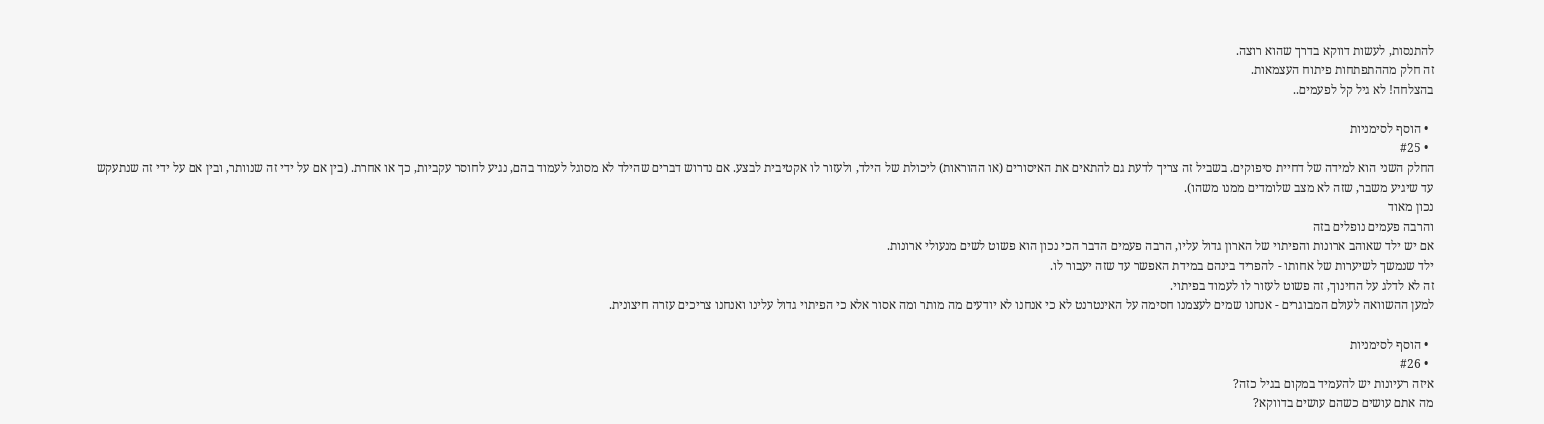להתנסות, לעשות דווקא בדרך שהוא רוצה.
זה חלק מההתפתחות פיתוח העצמאות.
בהצלחה! לא גיל קל לפעמים..

  • הוסף לסימניות
  • #25
החלק השני הוא למידה של דחיית סיפוקים. בשביל זה צריך לדעת גם להתאים את האיסורים (או ההוראות) ליכולת של הילד, ולעזור לו אקטיבית לבצע. אם נדרוש דברים שהילד לא מסוגל לעמוד בהם, נגיע לחוסר עקביות, כך או אחרת. (בין אם על ידי זה שנוותר, ובין אם על ידי זה שנתעקש עד שיגיע משבר, שזה לא מצב שלומדים ממנו משהו).
נכון מאוד
והרבה פעמים נופלים בזה
אם יש ילד שאוהב ארונות והפיתוי של הארון גדול עליו, הרבה פעמים הדבר הכי נכון הוא פשוט לשים מנעולי ארונות.
ילד שנמשך לשיערות של אחותו - להפריד בינהם במידת האפשר עד שזה יעבור לו.
זה לא לדלג על החינוך, זה פשוט לעזור לו לעמוד בפיתוי.
למען ההשוואה לעולם המבוגרים - אנחנו שמים לעצמנו חסימה על האינטרנט לא כי אנחנו לא יודעים מה מותר ומה אסור אלא כי הפיתוי גדול עלינו ואנחנו צריכים עזרה חיצונית.

  • הוסף לסימניות
  • #26
איזה רעיונות יש להעמיד במקום בגיל כזה?
מה אתם עושים כשהם עושים בדווקא?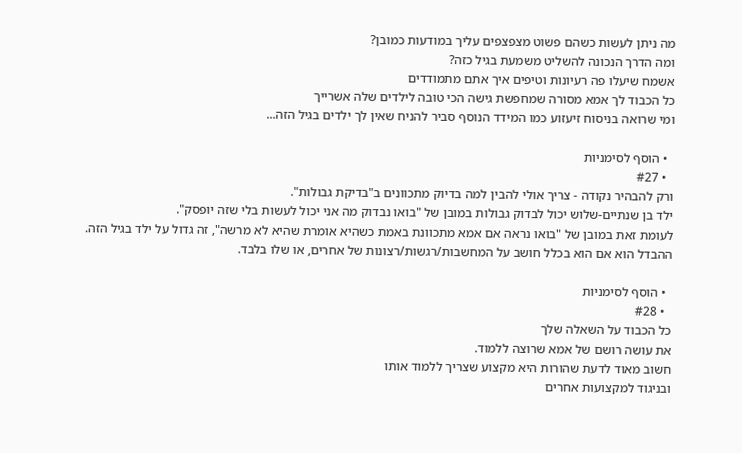מה ניתן לעשות כשהם פשוט מצפצפים עליך במודעות כמובן?
ומה הדרך הנכונה להשליט משמעת בגיל כזה?
אשמח שיעלו פה רעיונות וטיפים איך אתם מתמודדים
כל הכבוד לך אמא מסורה שמחפשת גישה הכי טובה לילדים שלה אשרייך
ומי שרואה בניסוח זיעזוע כמו המידד הנוסף סביר להניח שאין לך ילדים בגיל הזה...

  • הוסף לסימניות
  • #27
ורק להבהיר נקודה - צריך אולי להבין למה בדיוק מתכוונים ב"בדיקת גבולות".
ילד בן שנתיים-שלוש יכול לבדוק גבולות במובן של "בואו נבדוק מה אני יכול לעשות בלי שזה יופסק".
לעומת זאת במובן של "בואו נראה אם אמא מתכוונת באמת כשהיא אומרת שהיא לא מרשה", זה גדול על ילד בגיל הזה.
ההבדל הוא אם הוא בכלל חושב על המחשבות/רגשות/רצונות של אחרים, או שלו בלבד.

  • הוסף לסימניות
  • #28
כל הכבוד על השאלה שלך
את עושה רושם של אמא שרוצה ללמוד.
חשוב מאוד לדעת שהורות היא מקצוע שצריך ללמוד אותו
ובניגוד למקצועות אחרים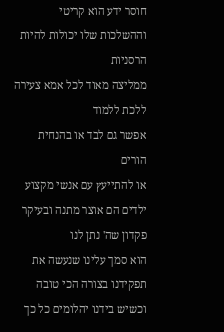חוסר ידע הוא קריטי
וההשלכות שלו יכולות להיות הרסניות
ממליצה מאוד לכל אמא צעירה ללכת ללמוד
אפשר גם לבד או בהנחית הורים
או להתייעץ עם אנשי מקצוע
ילדים הם אוצר מתנה ובעיקר פקדון שה' נתן לנו
הוא סמך עלינו שנעשה את תפקידנו בצורה הכי טובה
וכשיש בידנו יהלומים כל כך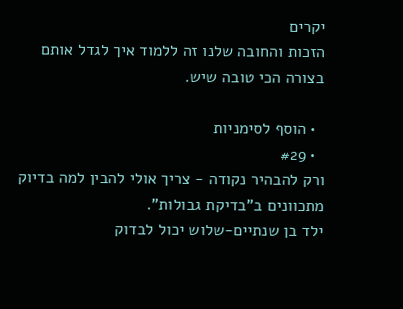יקרים
הזכות והחובה שלנו זה ללמוד איך לגדל אותם בצורה הכי טובה שיש.

  • הוסף לסימניות
  • #29
ורק להבהיר נקודה - צריך אולי להבין למה בדיוק מתכוונים ב"בדיקת גבולות".
ילד בן שנתיים-שלוש יכול לבדוק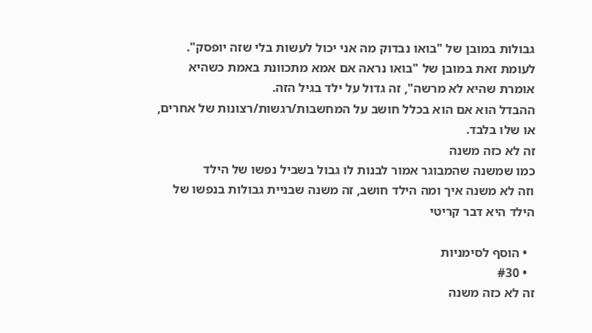גבולות במובן של "בואו נבדוק מה אני יכול לעשות בלי שזה יופסק".
לעומת זאת במובן של "בואו נראה אם אמא מתכוונת באמת כשהיא אומרת שהיא לא מרשה", זה גדול על ילד בגיל הזה.
ההבדל הוא אם הוא בכלל חושב על המחשבות/רגשות/רצונות של אחרים, או שלו בלבד.
זה לא כזה משנה
כמו שמשנה שהמבוגר אמור לבנות לו גבול בשביל נפשו של הילד
וזה לא משנה איך ומה הילד חושב, זה משנה שבניית גבולות בנפשו של הילד היא דבר קריטי

  • הוסף לסימניות
  • #30
זה לא כזה משנה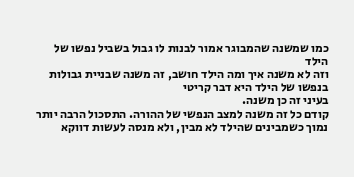כמו שמשנה שהמבוגר אמור לבנות לו גבול בשביל נפשו של הילד
וזה לא משנה איך ומה הילד חושב, זה משנה שבניית גבולות בנפשו של הילד היא דבר קריטי
בעיני זה כן משנה.
קודם כל זה משנה למצב הנפשי של ההורה. התסכול הרבה יותר נמוך כשמבינים שהילד לא מבין, ולא מנסה לעשות דווקא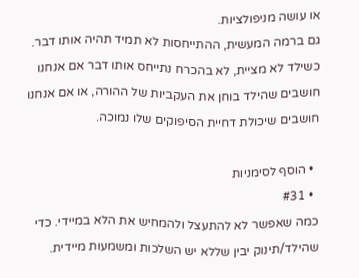או עושה מניפולציות.
גם ברמה המעשית, ההתייחסות לא תמיד תהיה אותו דבר. כשילד לא מציית, לא בהכרח נתייחס אותו דבר אם אנחנו חושבים שהילד בוחן את העקביות של ההורה, או אם אנחנו חושבים שיכולת דחיית הסיפוקים שלו נמוכה.

  • הוסף לסימניות
  • #31
כמה שאפשר לא להתעצל ולהמחיש את הלא במיידי. כדי שהילד/תינוק יבין שללא יש השלכות ומשמעות מיידית.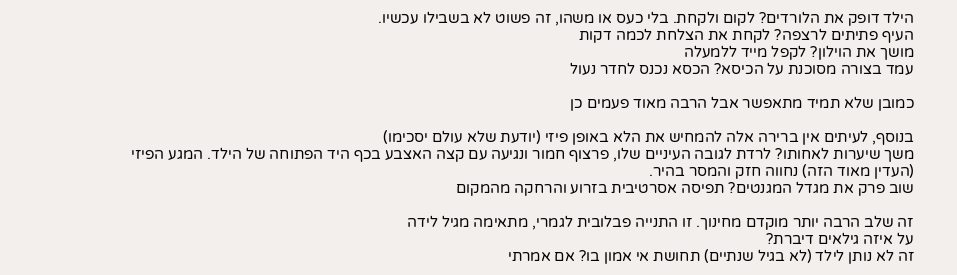הילד דופק את הלורדים? לקום ולקחת. בלי כעס או משהו, זה פשוט לא בשבילו עכשיו.
העיף פתיתים לרצפה? לקחת את הצלחת לכמה דקות
מושך את הוילון? לקפל מייד ללמעלה
עמד בצורה מסוכנת על הכיסא? הכסא נכנס לחדר נעול

כמובן שלא תמיד מתאפשר אבל הרבה מאוד פעמים כן

בנוסף, לעיתים אין ברירה אלה להמחיש את הלא באופן פיזי (יודעת שלא עולם יסכימו)
משך שיערות לאחותו? לרדת לגובה העיניים שלו, פרצוף חמור ונגיעה עם קצה האצבע בכף היד הפתוחה של הילד. המגע הפיזי (העדין מאוד הזה) נחווה חזק והמסר בהיר.
שוב פרק את מגדל המגנטים? תפיסה אסרטיבית בזרוע והרחקה מהמקום

זה שלב הרבה יותר מוקדם מחינוך. זו התנייה פבלובית לגמרי, מתאימה מגיל לידה
על איזה גילאים דיברת?
זה לא נותן לילד (לא בגיל שנתיים) תחושת אי אמון בו? אם אמרתי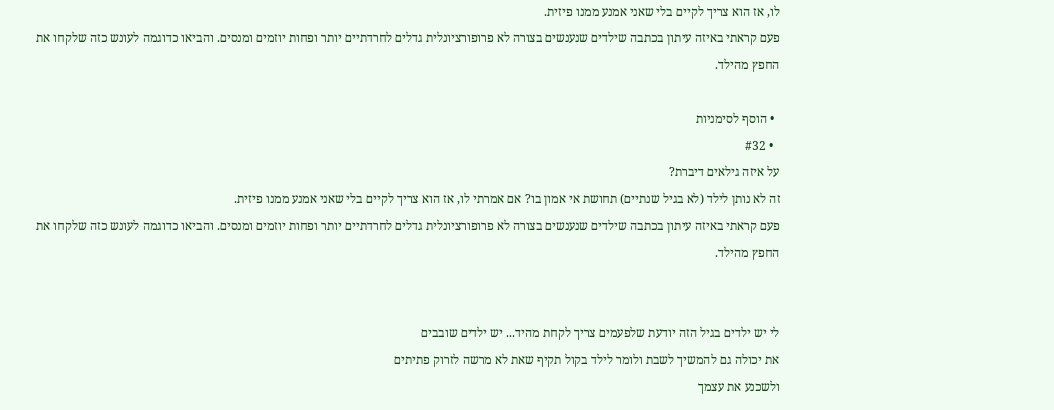לו, אז הוא צריך לקיים בלי שאני אמנע ממנו פיזית.
פעם קראתי באיזה עיתון בכתבה שילדים שנענשים בצורה לא פרופורציונלית גדלים לחרדתיים יותר ופחות יוזמים ומנסים. והביאו כדוגמה לעונש כזה שלקחו את החפץ מהילד.

  • הוסף לסימניות
  • #32
על איזה גילאים דיברת?
זה לא נותן לילד (לא בגיל שנתיים) תחושת אי אמון בו? אם אמרתי לו, אז הוא צריך לקיים בלי שאני אמנע ממנו פיזית.
פעם קראתי באיזה עיתון בכתבה שילדים שנענשים בצורה לא פרופורציונלית גדלים לחרדתיים יותר ופחות יוזמים ומנסים. והביאו כדוגמה לעונש כזה שלקחו את החפץ מהילד.


לי יש ילדים בגיל הזה יודעת שלפעמים צריך לקחת מהיד... יש ילדים שובבים
את יכולה גם להמשיך לשבת ולומר לילד בקול תקיף שאת לא מרשה לזרוק פתיתים
ולשכנע את עצמך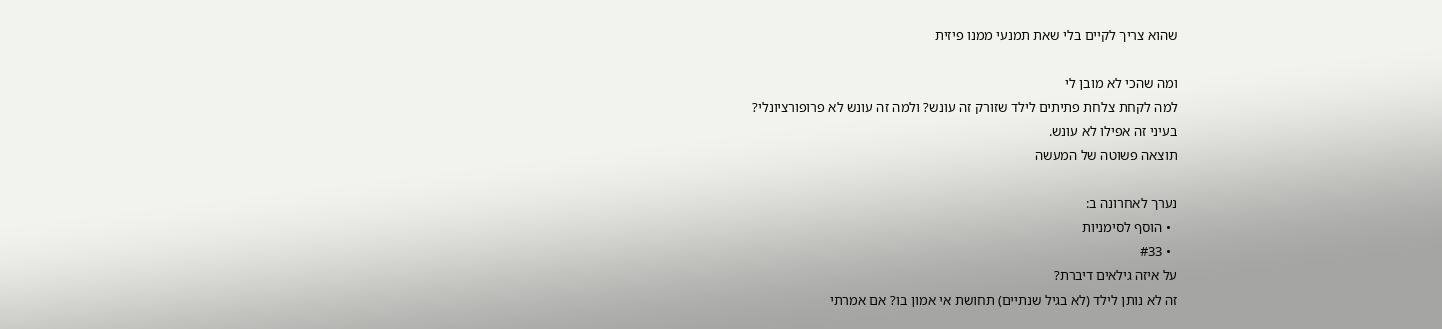שהוא צריך לקיים בלי שאת תמנעי ממנו פיזית

ומה שהכי לא מובן לי
למה לקחת צלחת פתיתים לילד שזורק זה עונש? ולמה זה עונש לא פרופורציונלי?
בעיני זה אפילו לא עונש.
תוצאה פשוטה של המעשה

נערך לאחרונה ב:
  • הוסף לסימניות
  • #33
על איזה גילאים דיברת?
זה לא נותן לילד (לא בגיל שנתיים) תחושת אי אמון בו? אם אמרתי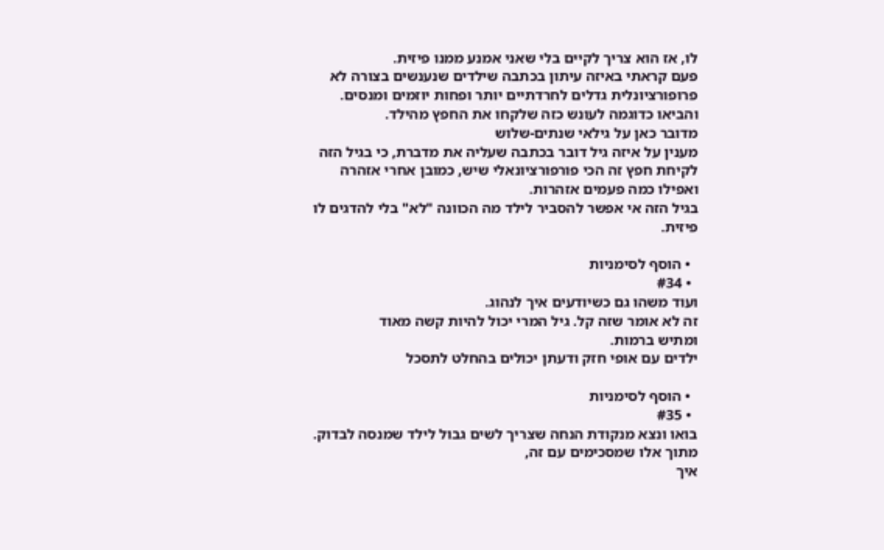לו, אז הוא צריך לקיים בלי שאני אמנע ממנו פיזית.
פעם קראתי באיזה עיתון בכתבה שילדים שנענשים בצורה לא פרופורציונלית גדלים לחרדתיים יותר ופחות יוזמים ומנסים. והביאו כדוגמה לעונש כזה שלקחו את החפץ מהילד.
מדובר כאן על גילאי שנתים-שלוש
מענין על איזה גיל דובר בכתבה שעליה את מדברת, כי בגיל הזה לקיחת חפץ זה הכי פורפורציונאלי שיש, כמובן אחרי אזהרה ואפילו כמה פעמים אזהרות.
בגיל הזה אי אפשר להסביר לילד מה הכוונה "לא" בלי להדגים לו פיזית.

  • הוסף לסימניות
  • #34
ועוד משהו גם כשיודעים איך לנהוג.
זה לא אומר שזה קל. גיל המרי יכול להיות קשה מאוד
ומתיש ברמות.
ילדים עם אופי חזק ודעתן יכולים בהחלט לתסכל

  • הוסף לסימניות
  • #35
בואו ונצא מנקודת הנחה שצריך לשים גבול לילד שמנסה לבדוק.
מתוך אלו שמסכימים עם זה,
איך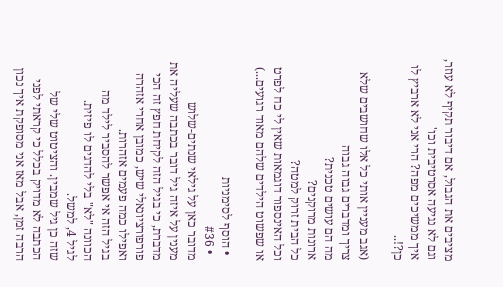מציבים את הגבול, אם דיבור תקיף לא עוזר, וגם לא נגיעה אסרטיבית וכו'
איך ממשיכים מפה? הרי אני לא ארביץ לו כן?!..

(אגב מעניין אותי כל אלו שחושבים שלא צריך ומדברים גבוה גבוה
מה הם עושים טכנית?
ארונות מרוקנים?
כל הבית זרוק למטה?
וכל האינספור דוגמאות שאין לי כח לפרט
או שפשוט הילדים שלהם מאוד רגועים...)

  • הוסף לסימניות
  • #36
מדובר כאן על גילאי שנתים-שלוש
מענין על איזה גיל דובר בכתבה שעליה את מדברת, כי בגיל הזה לקיחת חפץ זה הכי פורפורציונאלי שיש, כמובן אחרי אזהרה ואפילו כמה פעמים אזהרות.
בגיל הזה אי אפשר להסביר לילד מה הכוונה "לא" בלי להדגים לו פיזית.
לגיל 4, למשל.
שזה כן גיל שמבין. והציטוט שלי של הכתבה לא מדויק בכלל כי קראתי לפני הרבה זמן, אבל מאז אני מסופקת איך נכון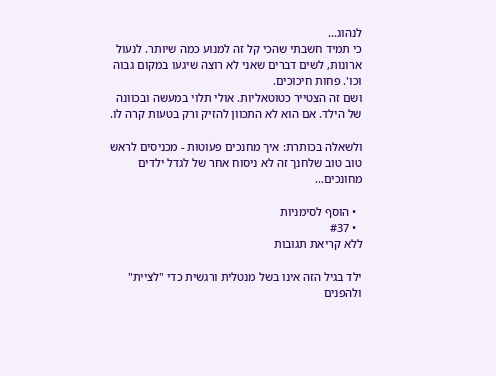לנהוג...
כי תמיד חשבתי שהכי קל זה למנוע כמה שיותר. לנעול ארונות, לשים דברים שאני לא רוצה שיגעו במקום גבוה וכו'. פחות חיכוכים.
ושם זה הצטייר כטוטאליות. אולי תלוי במעשה ובכוונה של הילד. אם הוא לא התכוון להזיק ורק בטעות קרה לו.

ולשאלה בכותרת: איך מחנכים פעוטות - מכניסים לראש טוב טוב שלחנך זה לא ניסוח אחר של לגדל ילדים מחונכים...

  • הוסף לסימניות
  • #37
ללא קריאת תגובות

ילד בגיל הזה אינו בשל מנטלית ורגשית כדי "לציית" ולהפנים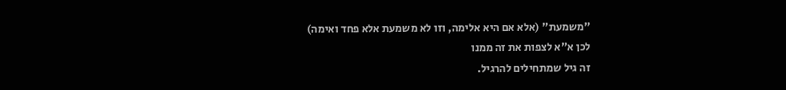"משמעת" (אלא אם היא אלימה, וזו לא משמעת אלא פחד ואימה)
לכן א"א לצפות את זה ממנו
זה גיל שמתחילים להרגיל.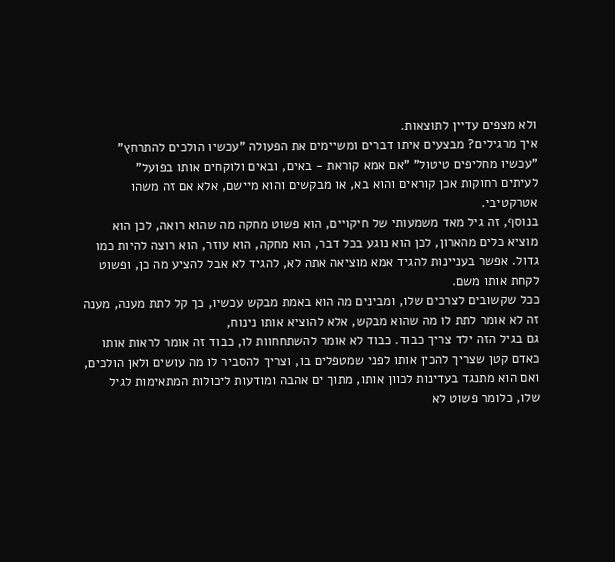ולא מצפים עדיין לתוצאות.
איך מרגילים? מבצעים איתו דברים ומשיימים את הפעולה "עכשיו הולכים להתרחץ" "עכשיו מחליפים טיטול" "אם אמא קוראת - באים, ובאים ולוקחים אותו בפועל"
לעיתים רחוקות אכן קוראים והוא בא, או מבקשים והוא מיישם, אלא אם זה משהו אטרקטיבי.
בנוסף, זה גיל מאד משמעותי של חיקויים, הוא פשוט מחקה מה שהוא רואה, לכן הוא מוציא כלים מהארון, לכן הוא נוגע בכל דבר, הוא מחקה, הוא עוזר, הוא רוצה להיות כמו גדול. אפשר בעניינות להגיד אמא מוציאה אתה לא, להגיד לא אבל להציע מה כן, ופשוט לקחת אותו משם.
ככל שקשובים לצרכים שלו, ומבינים מה הוא באמת מבקש עכשיו, כך קל לתת מענה, מענה זה לא אומר לתת לו מה שהוא מבקש, אלא להוציא אותו נינוח,
גם בגיל הזה ילד צריך כבוד. כבוד לא אומר להשתחחוות לו, כבוד זה אומר לראות אותו כאדם קטן שצריך להכין אותו לפני שמטפלים בו, וצריך להסביר לו מה עושים ולאן הולכים, ואם הוא מתנגד בעדינות לכוון אותו, מתוך ים אהבה ומודעות ליכולות המתאימות לגיל שלו, כלומר פשוט לא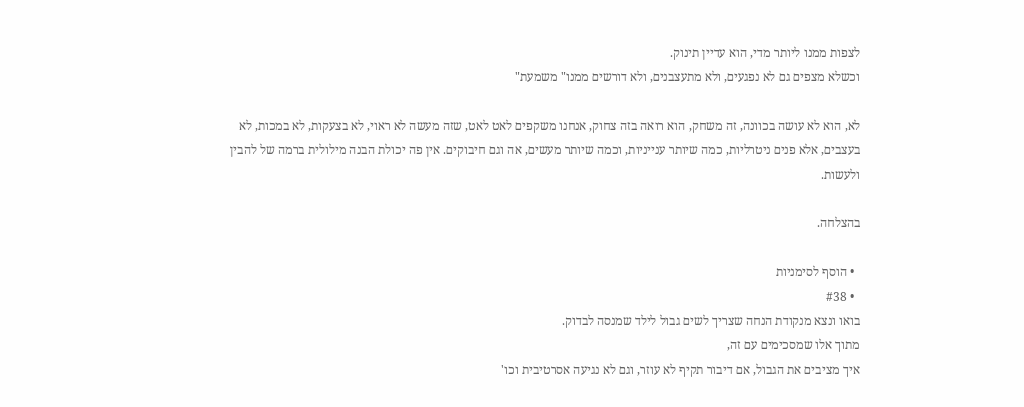לצפות ממנו ליותר מדי, הוא עדיין תינוק.
וכשלא מצפים גם לא נפגעים, ולא מתעצבנים, ולא דורשים ממנו" משמעת"

לא, הוא לא עושה בכוונה, זה משחק, הוא רואה בזה צחוק, אנחנו משקפים לאט לאט, שזה מעשה לא ראוי, לא בצעקות, לא במכות, לא בעצבים, אלא פנים ניטרליות, כמה שיותר ענייניות, וכמה שיותר מעשים, אה וגם חיבוקים. אין פה יכולת הבנה מילולית ברמה של להבין ולעשות.

בהצלחה.

  • הוסף לסימניות
  • #38
בואו ונצא מנקודת הנחה שצריך לשים גבול לילד שמנסה לבדוק.
מתוך אלו שמסכימים עם זה,
איך מציבים את הגבול, אם דיבור תקיף לא עוזר, וגם לא נגיעה אסרטיבית וכו'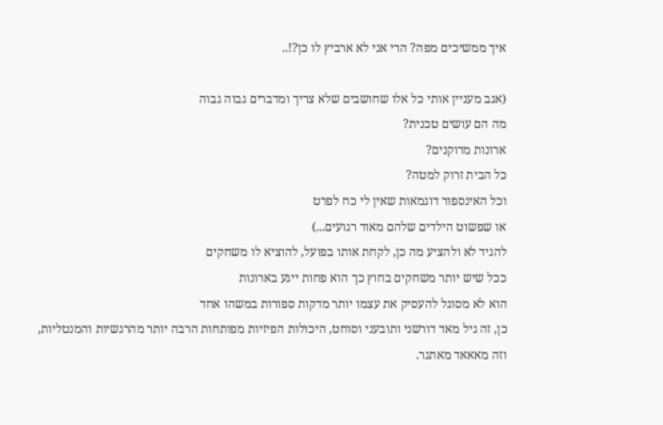איך ממשיכים מפה? הרי אני לא ארביץ לו כן?!..

(אגב מעניין אותי כל אלו שחושבים שלא צריך ומדברים גבוה גבוה
מה הם עושים טכנית?
ארונות מרוקנים?
כל הבית זרוק למטה?
וכל האינספור דוגמאות שאין לי כח לפרט
או שפשוט הילדים שלהם מאוד רגועים...)
להגיד לא ולהציע מה כן, לקחת אותו בפועל, להוציא לו משחקים
ככל שיש יותר משחקים בחוץ כך הוא פחות ייגע בארונות
הוא לא מסוגל להעסיק את עצמו יותר מדקות ספורות במשהו אחד
כן, זה גיל מאד דורשני ותובעני וסוחט, היכולות הפיזיות מפותחות הרבה יותר מהרגשיות והמנטליות, וזה מאאאד מאתגר.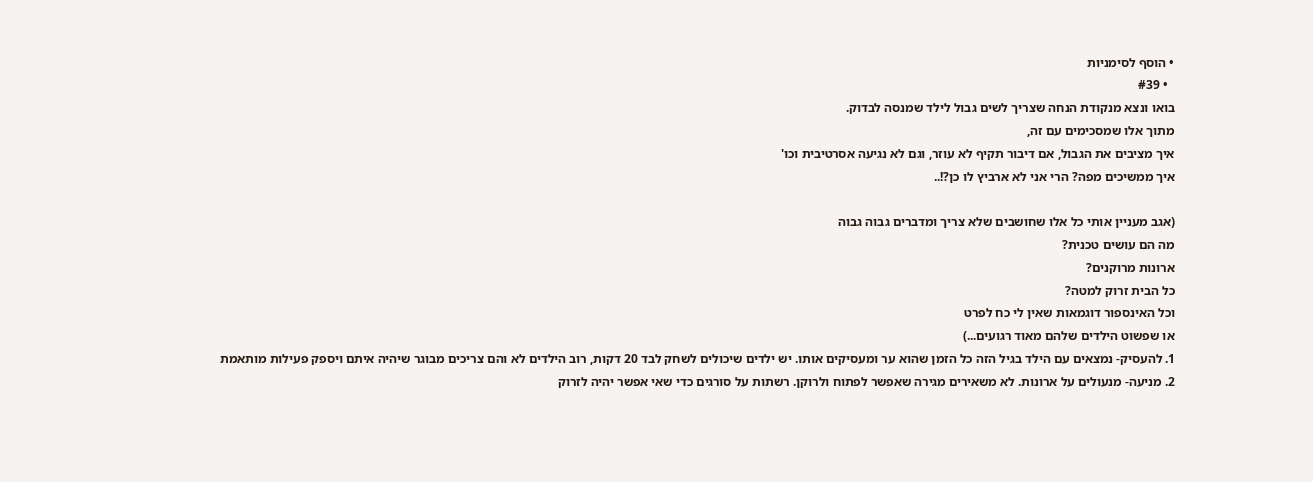• הוסף לסימניות
  • #39
בואו ונצא מנקודת הנחה שצריך לשים גבול לילד שמנסה לבדוק.
מתוך אלו שמסכימים עם זה,
איך מציבים את הגבול, אם דיבור תקיף לא עוזר, וגם לא נגיעה אסרטיבית וכו'
איך ממשיכים מפה? הרי אני לא ארביץ לו כן?!..

(אגב מעניין אותי כל אלו שחושבים שלא צריך ומדברים גבוה גבוה
מה הם עושים טכנית?
ארונות מרוקנים?
כל הבית זרוק למטה?
וכל האינספור דוגמאות שאין לי כח לפרט
או שפשוט הילדים שלהם מאוד רגועים...)
1. להעסיק- נמצאים עם הילד בגיל הזה כל הזמן שהוא ער ומעסיקים אותו. יש ילדים שיכולים לשחק לבד 20 דקות, רוב הילדים לא והם צריכים מבוגר שיהיה איתם ויספק פעילות מותאמת
2. מניעה- מנעולים על ארונות. לא משאירים מגירה שאפשר לפתוח ולרוקן. רשתות על סורגים כדי שאי אפשר יהיה לזרוק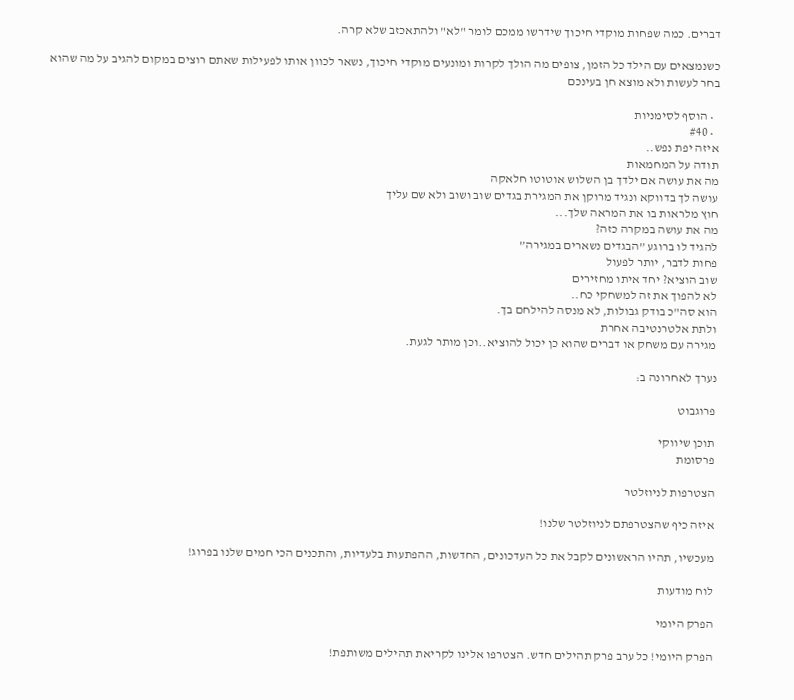דברים. כמה שפחות מוקדי חיכוך שידרשו ממכם לומר "לא" ולהתאכזב שלא קרה.

כשנמצאים עם הילד כל הזמן, צופים מה הולך לקרות ומונעים מוקדי חיכוך, נשאר לכוון אותו לפעילות שאתם רוצים במקום להגיב על מה שהוא בחר לעשות ולא מוצא חן בעינכם

  • הוסף לסימניות
  • #40
איזה יפת נפש..
תודה על המחמאות
מה את עושה אם ילדך בן השלוש אוטוטו חלאקה
עושה לך בדווקא ונגיד מרוקן את המגירת בגדים שוב ושוב ולא שם עליך
חוץ מלראות בו את המראה שלך...
מה את עושה במקרה כזה?
להגיד לו ברוגע ”הבגדים נשארים במגירה”
פחות לדבר, יותר לפעול
שוב הוציא? יחד איתו מחזירים
לא להפוך את זה למשחקי כח..
הוא סה"כ בודק גבולות, לא מנסה להילחם בך.
ולתת אלטרנטיבה אחרת
מגירה עם משחק או דברים שהוא כן יכול להוציא..וכן מותר לגעת.

נערך לאחרונה ב:

פרוגבוט

תוכן שיווקי
פרסומת

הצטרפות לניוזלטר

איזה כיף שהצטרפתם לניוזלטר שלנו!

מעכשיו, תהיו הראשונים לקבל את כל העדכונים, החדשות, ההפתעות בלעדיות, והתכנים הכי חמים שלנו בפרוג!

לוח מודעות

הפרק היומי

הפרק היומי! כל ערב פרק תהילים חדש. הצטרפו אלינו לקריאת תהילים משותפת!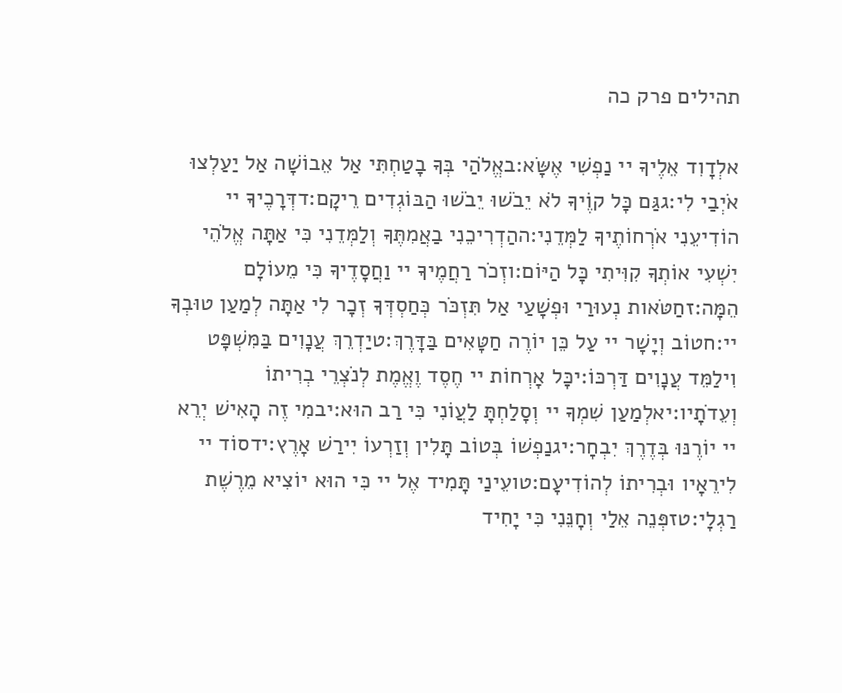תהילים פרק כה

אלְדָוִד אֵלֶיךָ יי נַפְשִׁי אֶשָּׂא:באֱלֹהַי בְּךָ בָטַחְתִּי אַל אֵבוֹשָׁה אַל יַעַלְצוּ אֹיְבַי לִי:גגַּם כָּל קוֶֹיךָ לֹא יֵבֹשׁוּ יֵבֹשׁוּ הַבּוֹגְדִים רֵיקָם:דדְּרָכֶיךָ יי הוֹדִיעֵנִי אֹרְחוֹתֶיךָ לַמְּדֵנִי:ההַדְרִיכֵנִי בַאֲמִתֶּךָ וְלַמְּדֵנִי כִּי אַתָּה אֱלֹהֵי יִשְׁעִי אוֹתְךָ קִוִּיתִי כָּל הַיּוֹם:וזְכֹר רַחֲמֶיךָ יי וַחֲסָדֶיךָ כִּי מֵעוֹלָם הֵמָּה:זחַטֹּאות נְעוּרַי וּפְשָׁעַי אַל תִּזְכֹּר כְּחַסְדְּךָ זְכָר לִי אַתָּה לְמַעַן טוּבְךָ יי:חטוֹב וְיָשָׁר יי עַל כֵּן יוֹרֶה חַטָּאִים בַּדָּרֶךְ:טיַדְרֵךְ עֲנָוִים בַּמִּשְׁפָּט וִילַמֵּד עֲנָוִים דַּרְכּוֹ:יכָּל אָרְחוֹת יי חֶסֶד וֶאֱמֶת לְנֹצְרֵי בְרִיתוֹ וְעֵדֹתָיו:יאלְמַעַן שִׁמְךָ יי וְסָלַחְתָּ לַעֲוֹנִי כִּי רַב הוּא:יבמִי זֶה הָאִישׁ יְרֵא יי יוֹרֶנּוּ בְּדֶרֶךְ יִבְחָר:יגנַפְשׁוֹ בְּטוֹב תָּלִין וְזַרְעוֹ יִירַשׁ אָרֶץ:ידסוֹד יי לִירֵאָיו וּבְרִיתוֹ לְהוֹדִיעָם:טועֵינַי תָּמִיד אֶל יי כִּי הוּא יוֹצִיא מֵרֶשֶׁת רַגְלָי:טזפְּנֵה אֵלַי וְחָנֵּנִי כִּי יָחִיד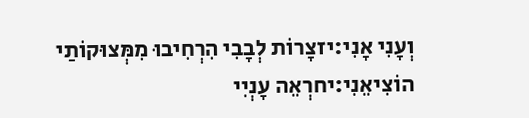וְעָנִי אָנִי:יזצָרוֹת לְבָבִי הִרְחִיבוּ מִמְּצוּקוֹתַי הוֹצִיאֵנִי:יחרְאֵה עָנְיִי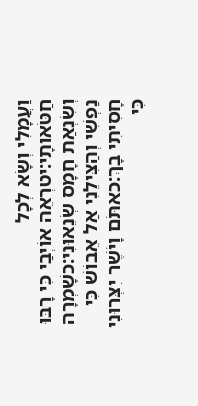וַעֲמָלִי וְשָׂא לְכָל חַטֹּאותָי:יטרְאֵה אוֹיְבַי כִּי רָבּוּ וְשִׂנְאַת חָמָס שְׂנֵאוּנִי:כשָׁמְרָה נַפְשִׁי וְהַצִּילֵנִי אַל אֵבוֹשׁ כִּי חָסִיתִי בָךְ:כאתֹּם וָיֹשֶׁר יִצְּרוּנִי כִּי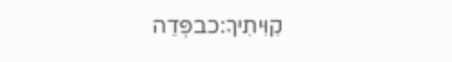קִוִּיתִיךָ:כבפְּדֵה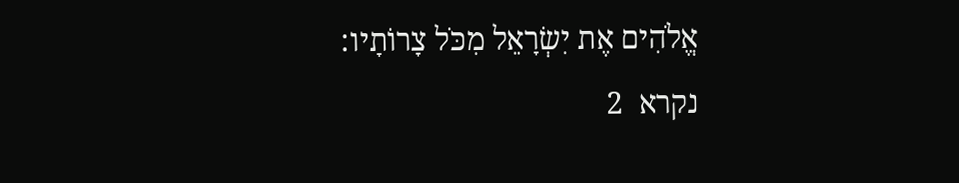אֱלֹהִים אֶת יִשְׂרָאֵל מִכֹּל צָרוֹתָיו:
נקרא  2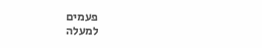פעמים
למעלה